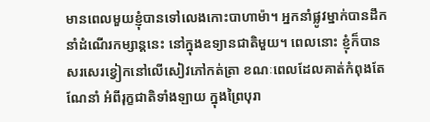មានពេលមួយខ្ញុំបានទៅលេងកោះបាហាម៉ា។ អ្នកនាំផ្លូវម្នាក់បានដឹកនាំដំណើរកម្សាន្តនេះ នៅក្នុងឧទ្យានជាតិមួយ។ ពេលនោះ ខ្ញុំក៏បានសរសេរខ្វៀកនៅលើសៀវភៅកត់ត្រា ខណៈពេលដែលគាត់កំពុងតែណែនាំ អំពីរុក្ខជាតិទាំងឡាយ ក្នុងព្រៃបុរា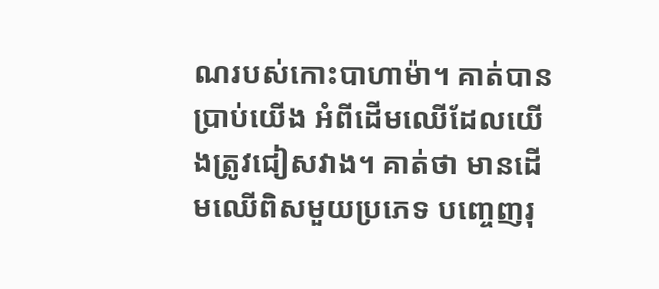ណរបស់កោះបាហាម៉ា។ គាត់បានប្រាប់យើង អំពីដើមឈើដែលយើងត្រូវជៀសវាង។ គាត់ថា មានដើមឈើពិសមួយប្រភេទ បញ្ចេញរុ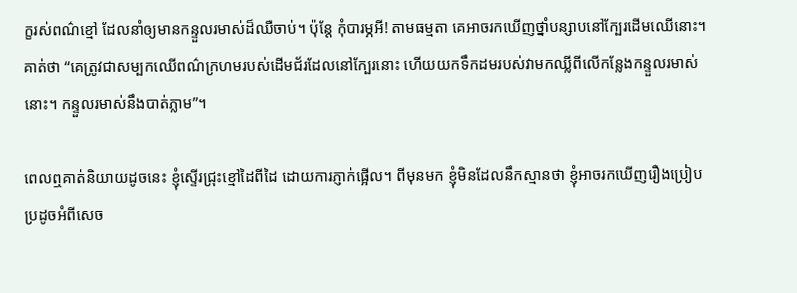ក្ខរស់ពណ៌ខ្មៅ ដែលនាំឲ្យមានកន្ទួលរមាស់ដ៏ឈឺចាប់។ ប៉ុន្តែ កុំបារម្ភអី! តាមធម្មតា គេអាចរកឃើញថ្នាំបន្សាបនៅក្បែរដើមឈើនោះ។ គាត់ថា “គេត្រូវជាសម្បកឈើពណ៌ក្រហមរបស់ដើមជ័រដែលនៅក្បែរនោះ ហើយយកទឹកដមរបស់វាមកឈ្លីពីលើកន្លែងកន្ទួលរមាស់នោះ។ កន្ទួលរមាស់នឹងបាត់ភ្លាម”។

ពេលឮគាត់និយាយដូចនេះ ខ្ញុំស្ទើរជ្រុះខ្មៅដៃពីដៃ ដោយការភ្ញាក់ផ្អើល។ ពីមុនមក ខ្ញុំមិនដែលនឹកស្មានថា ខ្ញុំអាចរកឃើញរឿងប្រៀបប្រដូចអំពីសេច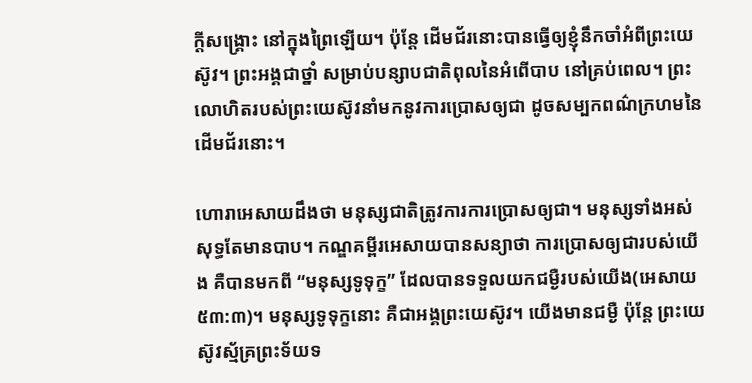ក្តីសង្រ្គោះ នៅក្នុងព្រៃឡើយ។ ប៉ុន្តែ ដើមជ័រនោះបានធ្វើឲ្យខ្ញុំនឹកចាំអំពីព្រះយេស៊ូវ។ ព្រះអង្គជាថ្នាំ សម្រាប់បន្សាបជាតិពុលនៃអំពើបាប នៅគ្រប់ពេល។ ព្រះលោហិតរបស់ព្រះយេស៊ូវនាំមកនូវការប្រោសឲ្យជា ដូចសម្បកពណ៌ក្រហមនៃដើមជ័រនោះ។

ហោរាអេសាយដឹងថា មនុស្សជាតិត្រូវការការប្រោសឲ្យជា។ មនុស្សទាំងអស់សុទ្ធតែមានបាប។ កណ្ឌគម្ពីរអេសាយបានសន្យាថា ការប្រោសឲ្យជារបស់យើង គឺបានមកពី “មនុស្សទូទុក្ខ” ដែលបានទទួលយកជម្ងឺរបស់យើង(អេសាយ ៥៣:៣)។ មនុស្សទូទុក្ខនោះ គឺជាអង្គព្រះយេស៊ូវ។ យើងមានជម្ងឺ ប៉ុន្តែ ព្រះយេស៊ូវស្ម័គ្រព្រះទ័យទ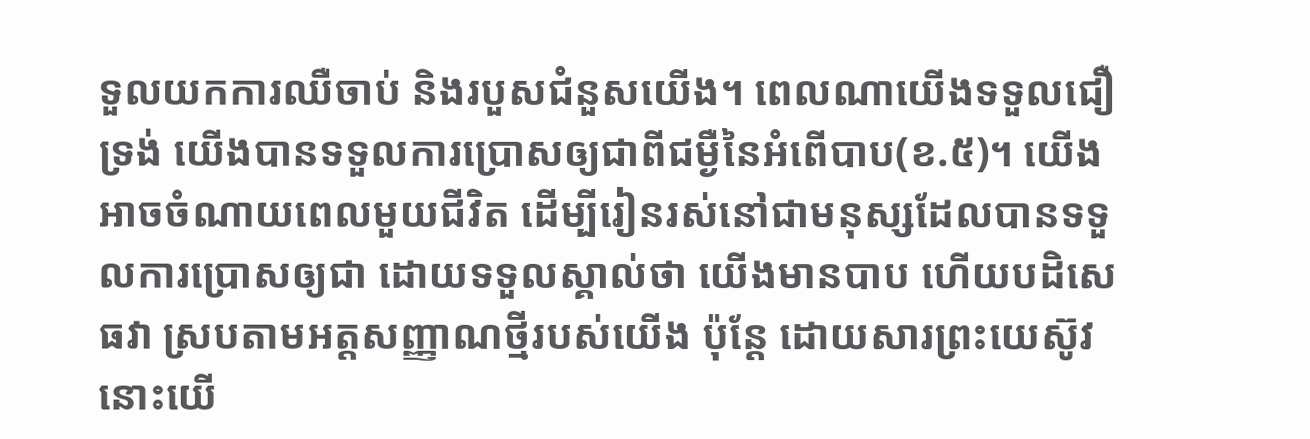ទួលយកការឈឺចាប់ និងរបួសជំនួសយើង។ ពេលណាយើងទទួលជឿទ្រង់ យើងបានទទួលការប្រោសឲ្យជាពីជម្ងឺនៃអំពើបាប(ខ.៥)។ យើងអាចចំណាយពេលមួយជីវិត ដើម្បីរៀនរស់នៅជាមនុស្សដែលបានទទួលការប្រោសឲ្យជា ដោយទទួលស្គាល់ថា យើងមានបាប ហើយបដិសេធវា ស្របតាមអត្តសញ្ញាណថ្មីរបស់យើង ប៉ុន្តែ ដោយសារព្រះយេស៊ូវ នោះយើ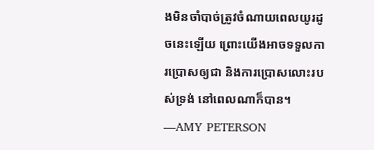ងមិនចាំបាច់ត្រូវចំណាយពេលយូរដូចនេះឡើយ ព្រោះយើងអាចទទួលការប្រោសឲ្យជា និងការប្រោសលោះរបស់ទ្រង់ នៅពេលណាក៏បាន។ —AMY PETERSON